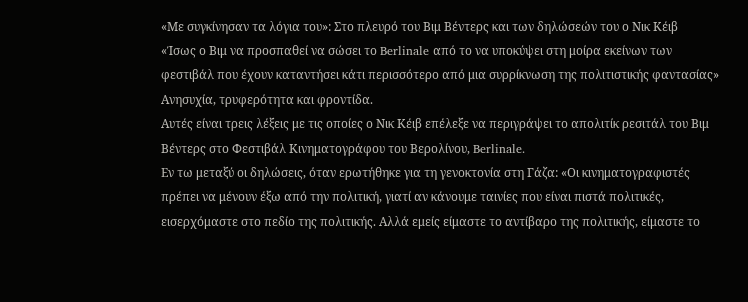«Με συγκίνησαν τα λόγια του»: Στο πλευρό του Βιμ Βέντερς και των δηλώσεών του ο Νικ Κέιβ
«Ίσως ο Βιμ να προσπαθεί να σώσει το Berlinale από το να υποκύψει στη μοίρα εκείνων των φεστιβάλ που έχουν καταντήσει κάτι περισσότερο από μια συρρίκνωση της πολιτιστικής φαντασίας»
Ανησυχία, τρυφερότητα και φροντίδα.
Αυτές είναι τρεις λέξεις με τις οποίες ο Νικ Κέιβ επέλεξε να περιγράψει το απολιτίκ ρεσιτάλ του Βιμ Βέντερς στο Φεστιβάλ Κινηματογράφου του Βερολίνου, Berlinale.
Εν τω μεταξύ οι δηλώσεις, όταν ερωτήθηκε για τη γενοκτονία στη Γάζα: «Οι κινηματογραφιστές πρέπει να μένουν έξω από την πολιτική, γιατί αν κάνουμε ταινίες που είναι πιστά πολιτικές, εισερχόμαστε στο πεδίο της πολιτικής. Αλλά εμείς είμαστε το αντίβαρο της πολιτικής, είμαστε το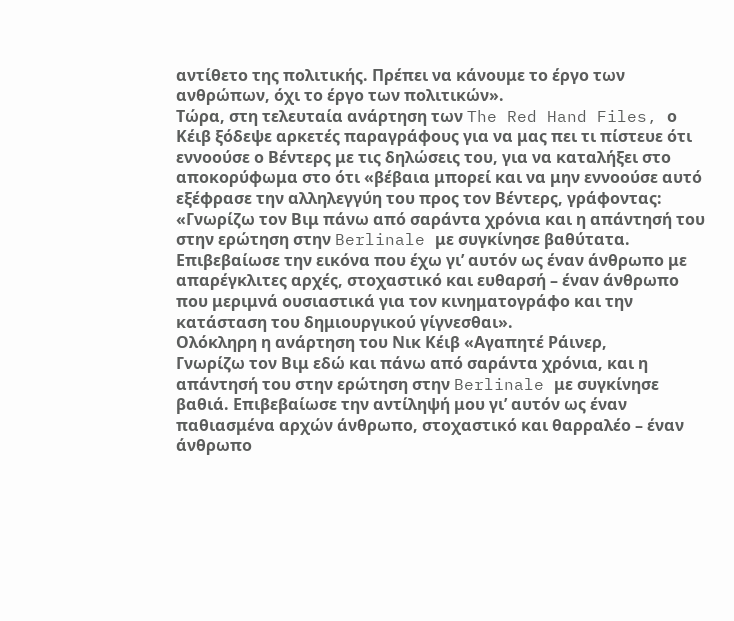αντίθετο της πολιτικής. Πρέπει να κάνουμε το έργο των ανθρώπων, όχι το έργο των πολιτικών».
Τώρα, στη τελευταία ανάρτηση των The Red Hand Files, ο Κέιβ ξόδεψε αρκετές παραγράφους για να μας πει τι πίστευε ότι εννοούσε ο Βέντερς με τις δηλώσεις του, για να καταλήξει στο αποκορύφωμα στο ότι «βέβαια μπορεί και να μην εννοούσε αυτό εξέφρασε την αλληλεγγύη του προς τον Βέντερς, γράφοντας: «Γνωρίζω τον Βιμ πάνω από σαράντα χρόνια και η απάντησή του στην ερώτηση στην Berlinale με συγκίνησε βαθύτατα. Επιβεβαίωσε την εικόνα που έχω γι’ αυτόν ως έναν άνθρωπο με απαρέγκλιτες αρχές, στοχαστικό και ευθαρσή – έναν άνθρωπο που μεριμνά ουσιαστικά για τον κινηματογράφο και την κατάσταση του δημιουργικού γίγνεσθαι».
Ολόκληρη η ανάρτηση του Νικ Κέιβ «Αγαπητέ Ράινερ,
Γνωρίζω τον Βιμ εδώ και πάνω από σαράντα χρόνια, και η απάντησή του στην ερώτηση στην Berlinale με συγκίνησε βαθιά. Επιβεβαίωσε την αντίληψή μου γι’ αυτόν ως έναν παθιασμένα αρχών άνθρωπο, στοχαστικό και θαρραλέο – έναν άνθρωπο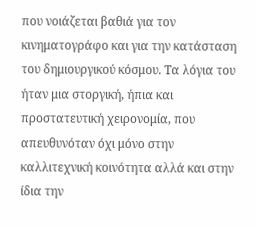που νοιάζεται βαθιά για τον κινηματογράφο και για την κατάσταση του δημιουργικού κόσμου. Τα λόγια του ήταν μια στοργική, ήπια και προστατευτική χειρονομία, που απευθυνόταν όχι μόνο στην καλλιτεχνική κοινότητα αλλά και στην ίδια την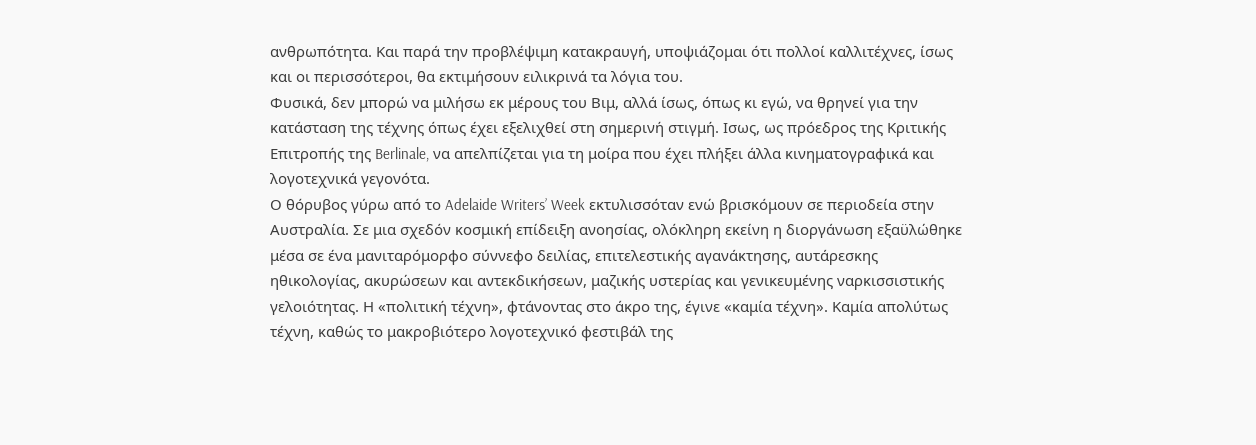ανθρωπότητα. Και παρά την προβλέψιμη κατακραυγή, υποψιάζομαι ότι πολλοί καλλιτέχνες, ίσως και οι περισσότεροι, θα εκτιμήσουν ειλικρινά τα λόγια του.
Φυσικά, δεν μπορώ να μιλήσω εκ μέρους του Βιμ, αλλά ίσως, όπως κι εγώ, να θρηνεί για την κατάσταση της τέχνης όπως έχει εξελιχθεί στη σημερινή στιγμή. Ισως, ως πρόεδρος της Κριτικής Επιτροπής της Berlinale, να απελπίζεται για τη μοίρα που έχει πλήξει άλλα κινηματογραφικά και λογοτεχνικά γεγονότα.
Ο θόρυβος γύρω από το Adelaide Writers’ Week εκτυλισσόταν ενώ βρισκόμουν σε περιοδεία στην Αυστραλία. Σε μια σχεδόν κοσμική επίδειξη ανοησίας, ολόκληρη εκείνη η διοργάνωση εξαϋλώθηκε μέσα σε ένα μανιταρόμορφο σύννεφο δειλίας, επιτελεστικής αγανάκτησης, αυτάρεσκης ηθικολογίας, ακυρώσεων και αντεκδικήσεων, μαζικής υστερίας και γενικευμένης ναρκισσιστικής γελοιότητας. Η «πολιτική τέχνη», φτάνοντας στο άκρο της, έγινε «καμία τέχνη». Καμία απολύτως τέχνη, καθώς το μακροβιότερο λογοτεχνικό φεστιβάλ της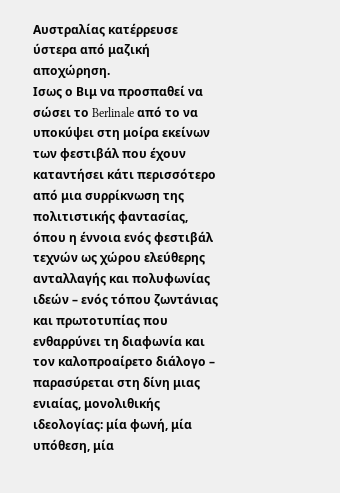Αυστραλίας κατέρρευσε ύστερα από μαζική αποχώρηση.
Ισως ο Βιμ να προσπαθεί να σώσει το Berlinale από το να υποκύψει στη μοίρα εκείνων των φεστιβάλ που έχουν καταντήσει κάτι περισσότερο από μια συρρίκνωση της πολιτιστικής φαντασίας, όπου η έννοια ενός φεστιβάλ τεχνών ως χώρου ελεύθερης ανταλλαγής και πολυφωνίας ιδεών – ενός τόπου ζωντάνιας και πρωτοτυπίας που ενθαρρύνει τη διαφωνία και τον καλοπροαίρετο διάλογο – παρασύρεται στη δίνη μιας ενιαίας, μονολιθικής ιδεολογίας: μία φωνή, μία υπόθεση, μία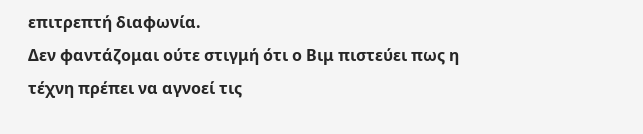επιτρεπτή διαφωνία.
Δεν φαντάζομαι ούτε στιγμή ότι ο Βιμ πιστεύει πως η τέχνη πρέπει να αγνοεί τις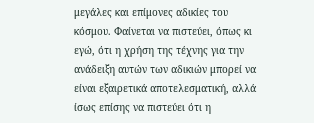μεγάλες και επίμονες αδικίες του κόσμου. Φαίνεται να πιστεύει, όπως κι εγώ, ότι η χρήση της τέχνης για την ανάδειξη αυτών των αδικιών μπορεί να είναι εξαιρετικά αποτελεσματική, αλλά ίσως επίσης να πιστεύει ότι η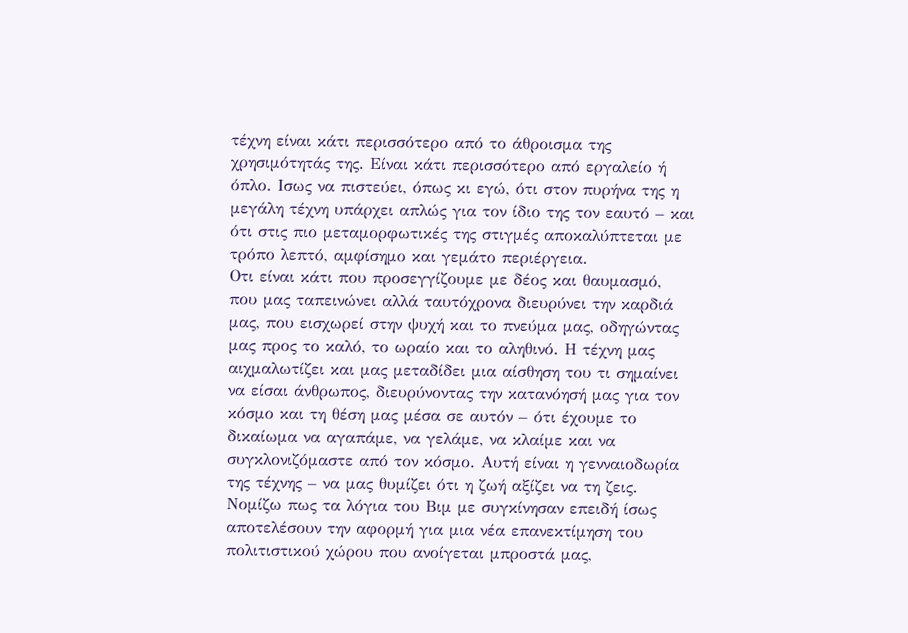τέχνη είναι κάτι περισσότερο από το άθροισμα της χρησιμότητάς της. Είναι κάτι περισσότερο από εργαλείο ή όπλο. Ισως να πιστεύει, όπως κι εγώ, ότι στον πυρήνα της η μεγάλη τέχνη υπάρχει απλώς για τον ίδιο της τον εαυτό – και ότι στις πιο μεταμορφωτικές της στιγμές αποκαλύπτεται με τρόπο λεπτό, αμφίσημο και γεμάτο περιέργεια.
Οτι είναι κάτι που προσεγγίζουμε με δέος και θαυμασμό, που μας ταπεινώνει αλλά ταυτόχρονα διευρύνει την καρδιά μας, που εισχωρεί στην ψυχή και το πνεύμα μας, οδηγώντας μας προς το καλό, το ωραίο και το αληθινό. Η τέχνη μας αιχμαλωτίζει και μας μεταδίδει μια αίσθηση του τι σημαίνει να είσαι άνθρωπος, διευρύνοντας την κατανόησή μας για τον κόσμο και τη θέση μας μέσα σε αυτόν – ότι έχουμε το δικαίωμα να αγαπάμε, να γελάμε, να κλαίμε και να συγκλονιζόμαστε από τον κόσμο. Αυτή είναι η γενναιοδωρία της τέχνης – να μας θυμίζει ότι η ζωή αξίζει να τη ζεις.
Νομίζω πως τα λόγια του Βιμ με συγκίνησαν επειδή ίσως αποτελέσουν την αφορμή για μια νέα επανεκτίμηση του πολιτιστικού χώρου που ανοίγεται μπροστά μας,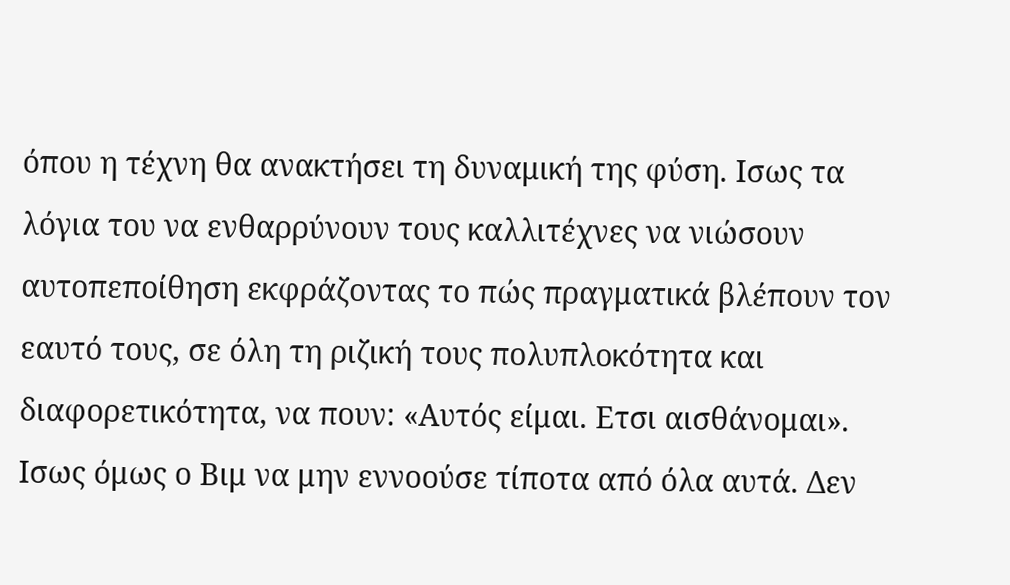όπου η τέχνη θα ανακτήσει τη δυναμική της φύση. Ισως τα λόγια του να ενθαρρύνουν τους καλλιτέχνες να νιώσουν αυτοπεποίθηση εκφράζοντας το πώς πραγματικά βλέπουν τον εαυτό τους, σε όλη τη ριζική τους πολυπλοκότητα και διαφορετικότητα, να πουν: «Αυτός είμαι. Ετσι αισθάνομαι».
Ισως όμως ο Βιμ να μην εννοούσε τίποτα από όλα αυτά. Δεν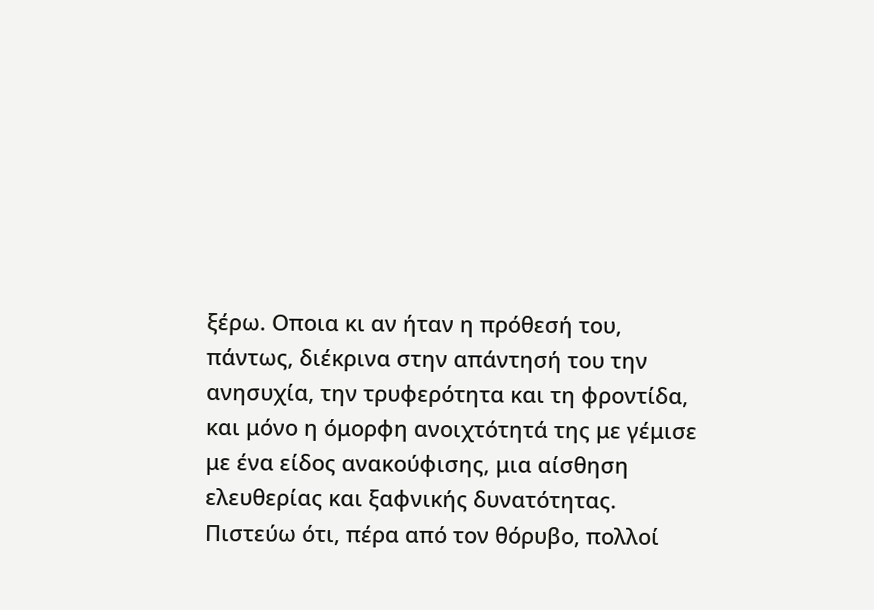ξέρω. Οποια κι αν ήταν η πρόθεσή του, πάντως, διέκρινα στην απάντησή του την ανησυχία, την τρυφερότητα και τη φροντίδα, και μόνο η όμορφη ανοιχτότητά της με γέμισε με ένα είδος ανακούφισης, μια αίσθηση ελευθερίας και ξαφνικής δυνατότητας. Πιστεύω ότι, πέρα από τον θόρυβο, πολλοί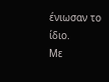ένιωσαν το ίδιο.
Με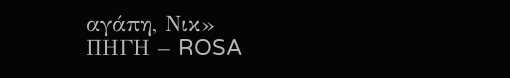αγάπη, Νικ»
ΠΗΓΗ – ROSA